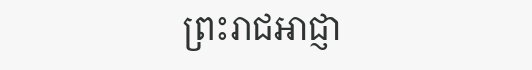ព្រះរាជអាជ្ញា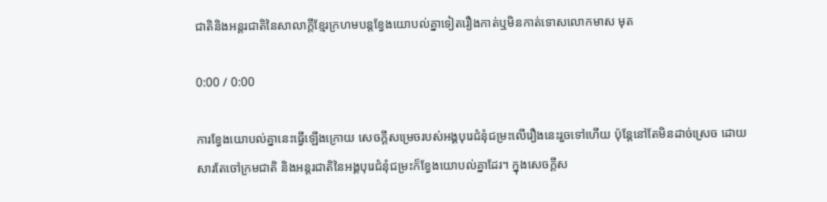ជាតិនិងអន្តរជាតិនៃសាលាក្ដីខ្មែរក្រហមបន្តខ្វែងយោបល់គ្នាទៀតរឿងកាត់ឬមិនកាត់ទោសលោកមាស មុត

0:00 / 0:00

ការខ្វែងយោបល់គ្នានេះធ្វើឡើងក្រោយ សេចក្ដីសម្រេចរបស់អង្គបុរេជំនុំជម្រះលើរឿងនេះរួចទៅហើយ ប៉ុន្តែនៅតែមិនដាច់ស្រេច ដោយសារតែចៅក្រមជាតិ និងអន្តរជាតិនៃអង្គបុរេជំនុំជម្រះក៏ខ្វែងយោបល់គ្នាដែរ។ ក្នុងសេចក្តីស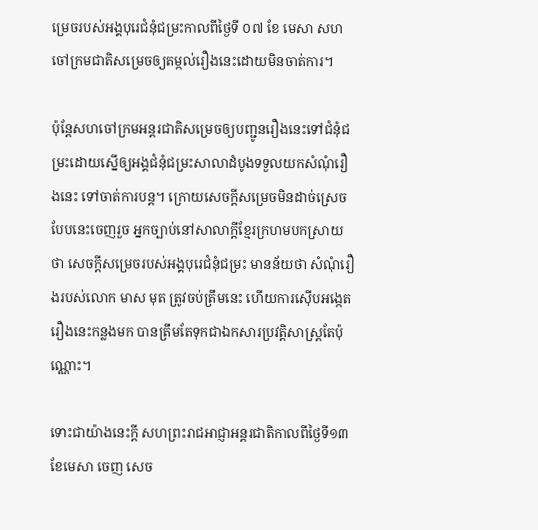ម្រេចរបស់អង្គបុរេជំនុំជម្រះកាលពីថ្ងៃទី ០៧ ខែ មេសា សហចៅក្រមជាតិសម្រេចឲ្យតម្កល់រឿងនេះដោយមិនចាត់ការ។

ប៉ុន្តែសហចៅក្រមអន្តរជាតិសម្រេចឲ្យបញ្ជូនរឿងនេះទៅជំនុំជម្រះដោយស្នើឲ្យអង្គជំនុំជម្រះសាលាដំបូងទទួលយកសំណុំរឿងនេះ ទៅចាត់ការបន្ត។ ក្រោយសេចក្តីសម្រេចមិនដាច់ស្រេចបែបនេះចេញរួច អ្នកច្បាប់នៅសាលាក្ដីខ្មែរក្រហមបកស្រាយថា សេចក្តីសម្រេចរបស់អង្គបុរេជំនុំជម្រះ មានន័យថា សំណុំរឿងរបស់លោក មាស មុត ត្រូវចប់ត្រឹមនេះ ហើយការស៊ើបអង្កេតរឿងនេះកន្លងមក បានត្រឹមតែទុកជាឯកសារប្រវត្តិសាស្រ្តតែប៉ុណ្ណោះ។

ទោះជាយ៉ាងនេះក្ដី សហព្រះរាជអាជ្ញាអន្តរជាតិកាលពីថ្ងៃទី១៣ ខែមេសា ចេញ សេច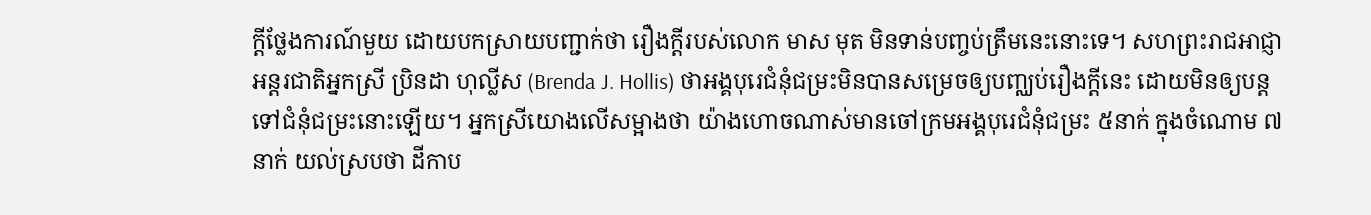ក្តីថ្លែងការណ៍មួយ ដោយបកស្រាយបញ្ជាក់ថា រឿងក្តីរបស់លោក មាស មុត មិនទាន់បញ្ចប់ត្រឹមនេះនោះទេ។ សហព្រះរាជអាជ្ញាអន្តរជាតិអ្នកស្រី ប្រិនដា ហុល្លីស (Brenda J. Hollis) ថាអង្គបុរេជំនុំជម្រះមិនបានសម្រេចឲ្យបញ្ឈប់រឿងក្ដីនេះ ដោយមិនឲ្យបន្តទៅជំនុំជម្រះនោះឡើយ។ អ្នកស្រីយោងលើសម្អាងថា យ៉ាងហោចណាស់មានចៅក្រមអង្គបុរេជំនុំជម្រះ ៥នាក់ ក្នុងចំណោម ៧នាក់ យល់ស្របថា ដីកាប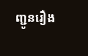ញ្ជូនរឿង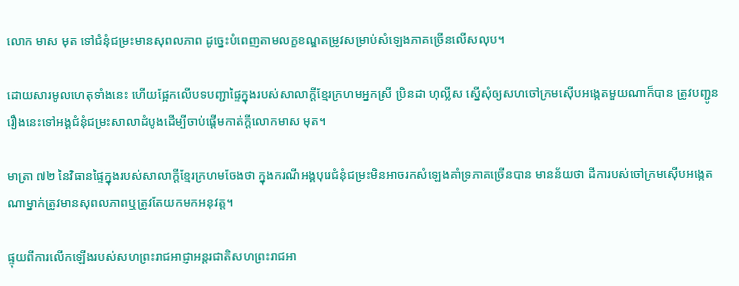លោក មាស មុត ទៅជំនុំជម្រះមានសុពលភាព ដូច្នេះបំពេញតាមលក្ខខណ្ឌតម្រូវសម្រាប់សំឡេងភាគច្រើនលើសលុប។

ដោយសារមូលហេតុទាំងនេះ ហើយផ្អែកលើបទបញ្ជាផ្ទៃក្នុងរបស់សាលាក្ដីខ្មែរក្រហមអ្នកស្រី ប្រិនដា ហុល្លីស ស្នើសុំឲ្យសហចៅក្រមស៊ើបអង្កេតមួយណាក៏បាន ត្រូវបញ្ជូនរឿងនេះទៅអង្គជំនុំជម្រះសាលាដំបូងដើម្បីចាប់ផ្តើមកាត់ក្តីលោកមាស មុត។

មាត្រា ៧២ នៃវិធានផ្ទៃក្នុងរបស់សាលាក្ដីខ្មែរក្រហមចែងថា ក្នុងករណីអង្គបុរេជំនុំជម្រះមិនអាចរកសំឡេងគាំទ្រភាគច្រើនបាន មានន័យថា ដីការបស់ចៅក្រមស៊ើបអង្កេតណាម្នាក់ត្រូវមានសុពលភាពឬត្រូវតែយកមកអនុវត្ត។

ផ្ទុយពីការលើកឡើងរបស់សហព្រះរាជអាជ្ញាអន្តរជាតិសហព្រះរាជអា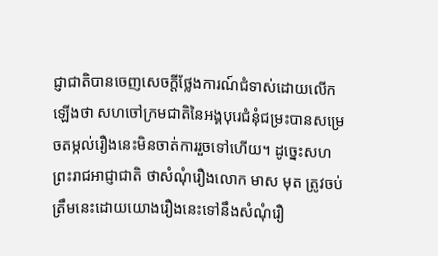ជ្ញាជាតិបានចេញសេចក្តីថ្លែងការណ៍ជំទាស់ដោយលើកឡើងថា សហចៅក្រមជាតិនៃអង្គបុរេជំនុំជម្រះបានសម្រេចតម្កល់រឿងនេះមិនចាត់ការរួចទៅហើយ។ ដូច្នេះសហព្រះរាជអាជ្ញាជាតិ ថាសំណុំរឿងលោក មាស មុត ត្រូវចប់ត្រឹមនេះដោយយោងរឿងនេះទៅនឹងសំណុំរឿ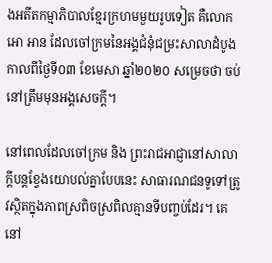ងអតីតកម្មាភិបាលខ្មែរក្រហមមួយរូបទៀត គឺលោក អោ អាន ដែលចៅក្រមនៃអង្គជំនុំជម្រះសាលាដំបូងកាលពីថ្ងៃទី០៣ ខែមេសា ឆ្នាំ២០២០ សម្រេចថា ចប់នៅត្រឹមមុនអង្គសេចក្តី។

នៅពេលដែលចៅក្រម និង ព្រះរាជអាជ្ញានៅសាលាក្ដីបន្តខ្វែងយោបល់គ្នាបែបនេះ សាធារណជនទូទៅត្រូវស្ថិតក្នុងភាពស្រពិចស្រពិលគ្មានទីបញ្ចប់ដែរ។ គេនៅ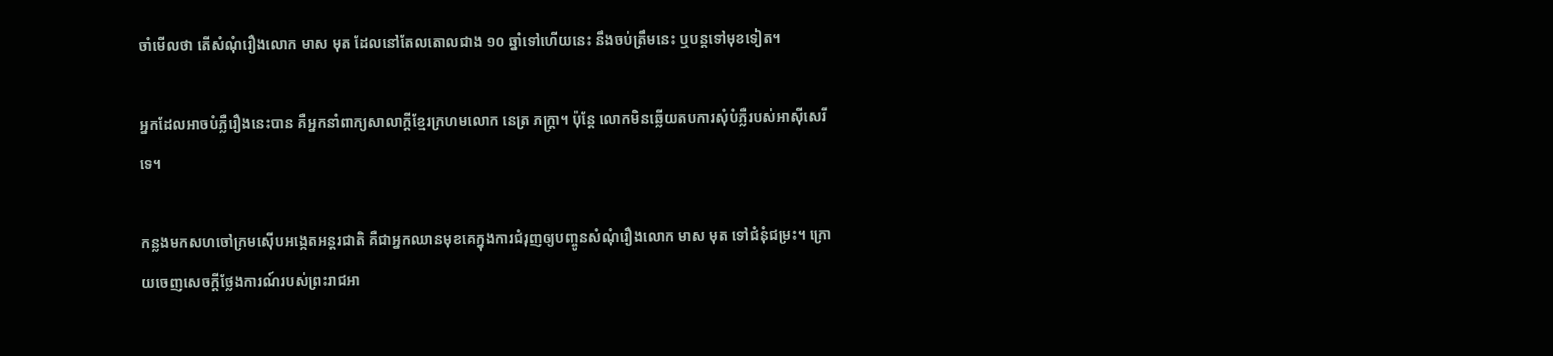ចាំមើលថា តើសំណុំរឿងលោក មាស មុត ដែលនៅតែលតោលជាង ១០ ឆ្នាំទៅហើយនេះ នឹងចប់ត្រឹមនេះ ឬបន្តទៅមុខទៀត។

អ្នកដែលអាចបំភ្លឺរឿងនេះបាន គឺអ្នកនាំពាក្យសាលាក្តីខ្មែរក្រហមលោក នេត្រ ភក្ត្រា។ ប៉ុន្តែ លោកមិនឆ្លើយតបការសុំបំភ្លឺរបស់អាស៊ីសេរីទេ។

កន្លងមកសហចៅក្រមស៊ើបអង្កេតអន្តរជាតិ គឺជាអ្នកឈានមុខគេក្នុងការជំរុញឲ្យបញ្ចូនសំណុំរឿងលោក មាស មុត ទៅជំនុំជម្រះ។ ក្រោយចេញសេចក្តីថ្លែងការណ៍របស់ព្រះរាជអា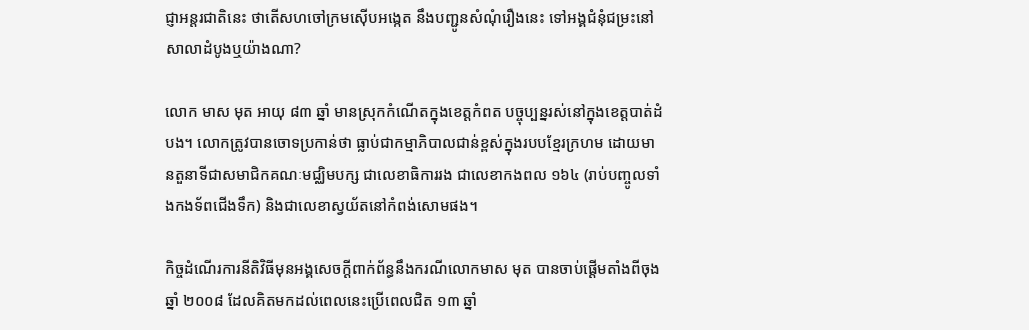ជ្ញាអន្តរជាតិនេះ ថាតើសហចៅក្រមស៊ើបអង្កេត នឹងបញ្ជូនសំណុំរឿងនេះ ទៅអង្គជំនុំជម្រះនៅសាលាដំបូងឬយ៉ាងណា?

លោក មាស មុត អាយុ ៨៣ ឆ្នាំ មានស្រុកកំណើតក្នុងខេត្តកំពត បច្ចុប្បន្នរស់នៅក្នុងខេត្តបាត់ដំបង។ លោកត្រូវបានចោទប្រកាន់ថា ធ្លាប់ជាកម្មាភិបាលជាន់ខ្ពស់ក្នុងរបបខ្មែរក្រហម ដោយមានតួនាទីជាសមាជិកគណៈមជ្ឈិមបក្ស ជាលេខាធិការរង ជាលេខាកងពល ១៦៤ (រាប់បញ្ចូលទាំងកងទ័ពជើងទឹក) និងជាលេខាស្វយ័តនៅកំពង់សោមផង។

កិច្ចដំណើរការនីតិវិធីមុនអង្គសេចក្ដីពាក់ព័ន្ធនឹងករណីលោកមាស មុត បានចាប់ផ្តើមតាំងពីចុងឆ្នាំ ២០០៨ ដែលគិតមកដល់ពេលនេះប្រើពេលជិត ១៣ ឆ្នាំ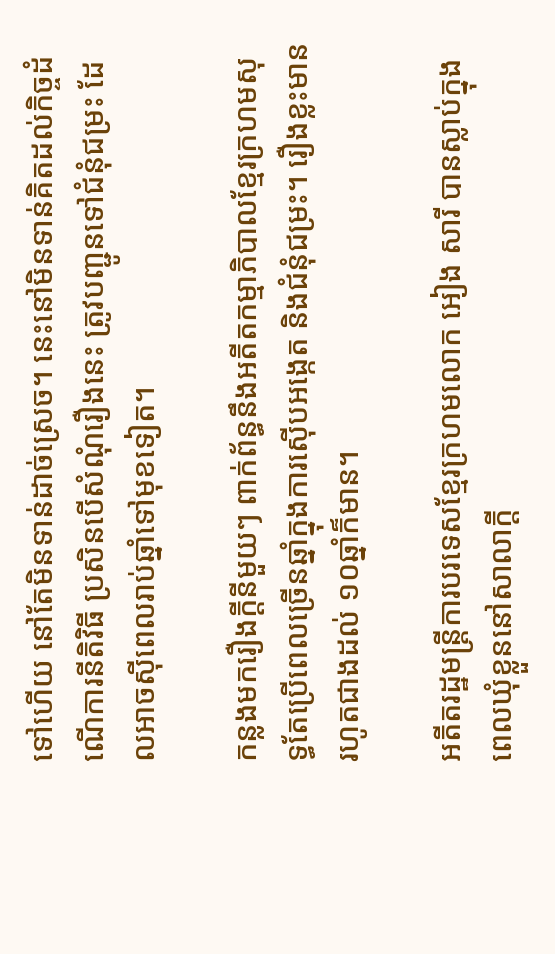ទៅហើយ នៅតែមិនទាន់ដាច់ស្រេច។ នេះនៅមិនទាន់គិតដល់កិច្ចដំណើការនីតិវិធី ប្រសិនបើសំណុំរឿងនេះ ត្រូវបញ្ជូនទៅជំនុំជម្រះ ដែលអាចស៊ីពេលរាប់ឆ្នាំទៅមុខទៀត។

កន្លងមករឿងក្ដីនីមួយៗ ពាក់ព័ន្ធនឹងអតីតកម្មាភិបាលខ្មែរក្រហមសុទ្ធតែប្រើពេលច្រើនឆ្នាំក្នុងការស៊ើបអង្កេត និងជំនុំជម្រះ។ រឿងខ្លះមានរហូតជាងដល់ ១០ឆ្នាំក៏មាន។

អតីតរដ្ឋមន្រ្តីការបរទេសខ្មែរក្រហមលោក អៀង សារី បានស្លាប់ក្នុងពេលឃុំខ្លួននៅសាលាក្ដី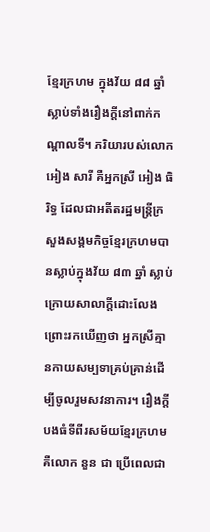ខ្មែរក្រហម ក្នុងវ័យ ៨៨ ឆ្នាំ ស្លាប់ទាំងរឿងក្ដីនៅពាក់កណ្តាលទី។ ភរិយារបស់លោក អៀង សារី គឺអ្នកស្រី អៀង ធិរិទ្ធ ដែលជាអតីតរដ្ឋមន្រ្តីក្រសួងសង្គមកិច្ចខ្មែរក្រហមបានស្លាប់ក្នុងវ័យ ៨៣ ឆ្នាំ ស្លាប់ក្រោយសាលាក្តីដោះលែង ព្រោះរកឃើញថា អ្នកស្រីគ្មានកាយសម្បទាគ្រប់គ្រាន់ដើម្បីចូលរួមសវនាការ។ រឿងក្តីបងធំទីពីរសម័យខ្មែរក្រហម គឺលោក នួន ជា ប្រើពេលជា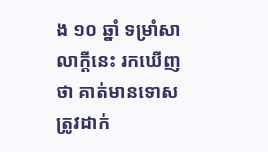ង ១០ ឆ្នាំ ទម្រាំសាលាក្ដីនេះ រកឃើញថា គាត់មានទោសត្រូវដាក់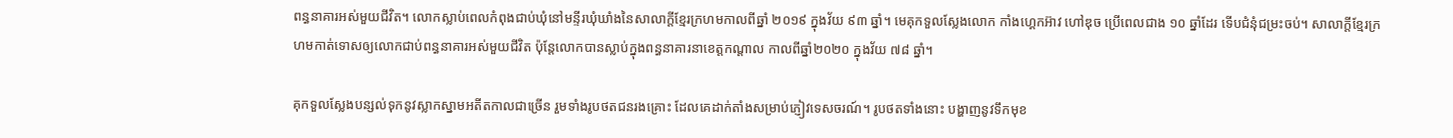ពន្ធនាគារអស់មួយជីវិត។ លោកស្លាប់ពេលកំពុងជាប់ឃុំនៅមន្ទីរឃុំឃាំងនៃសាលាក្ដីខ្មែរក្រហមកាលពីឆ្នាំ ២០១៩ ក្នុងវ័យ ៩៣ ឆ្នាំ។ មេគុកទួលស្លែងលោក កាំងហ្គេកអ៊ាវ ហៅឌុច ប្រើពេលជាង ១០ ឆ្នាំដែរ ទើបជំនុំជម្រះចប់។ សាលាក្ដីខ្មែរក្រហមកាត់ទោសឲ្យលោកជាប់ពន្ធនាគារអស់មួយជីវិត ប៉ុន្តែលោកបានស្លាប់ក្នុងពន្ធនាគារនាខេត្តកណ្ដាល កាលពីឆ្នាំ២០២០ ក្នុងវ័យ ៧៨ ឆ្នាំ។

គុកទួលស្លែងបន្សល់ទុកនូវស្លាកស្នាមអតីតកាលជាច្រើន រួមទាំងរូបថតជនរងគ្រោះ ដែលគេដាក់តាំងសម្រាប់ភ្ញៀវទេសចរណ៍។ រូបថតទាំងនោះ បង្ហាញនូវទឹកមុខ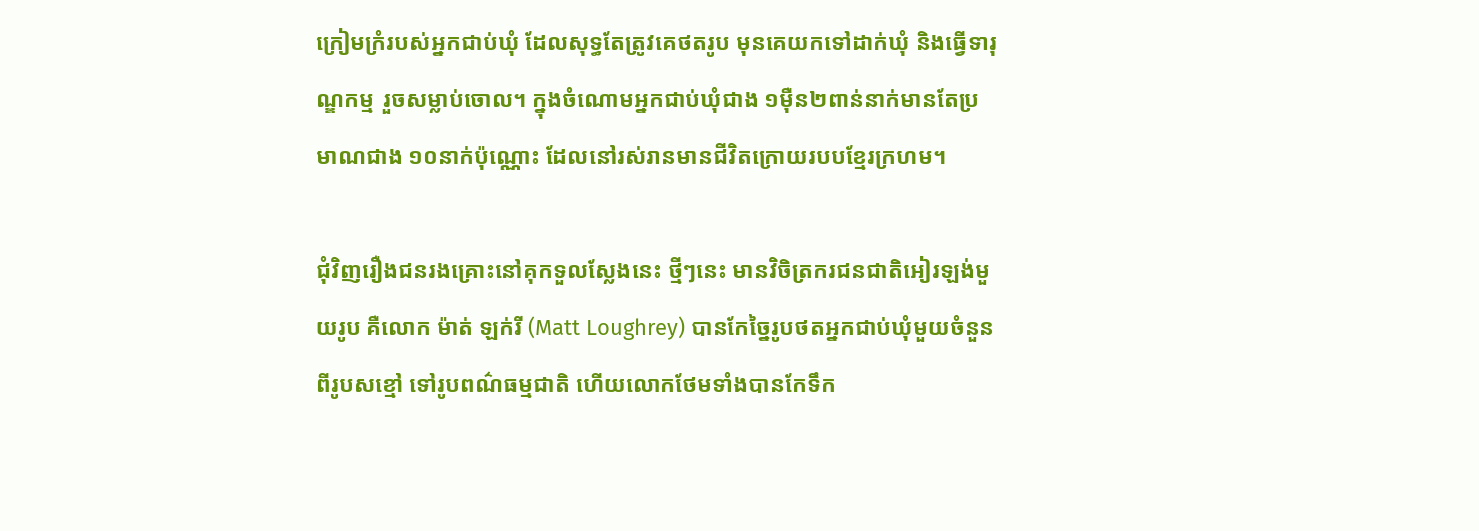ក្រៀមក្រំរបស់អ្នកជាប់ឃុំ ដែលសុទ្ធតែត្រូវគេថតរូប មុនគេយកទៅដាក់ឃុំ និងធ្វើទារុណ្ឌកម្ម រួចសម្លាប់ចោល។ ក្នុងចំណោមអ្នកជាប់ឃុំជាង ១ម៉ឺន២ពាន់នាក់មានតែប្រមាណជាង ១០នាក់ប៉ុណ្ណោះ ដែលនៅរស់រានមានជីវិតក្រោយរបបខ្មែរក្រហម។

ជុំវិញរឿងជនរងគ្រោះនៅគុកទួលស្លែងនេះ ថ្មីៗនេះ មានវិចិត្រករជនជាតិអៀរឡង់មួយរូប គឺលោក ម៉ាត់ ឡក់រី (Matt Loughrey) បានកែច្នៃរូបថតអ្នកជាប់ឃុំមួយចំនួនពីរូបសខ្មៅ ទៅរូបពណ៌ធម្មជាតិ ហើយលោកថែមទាំងបានកែទឹក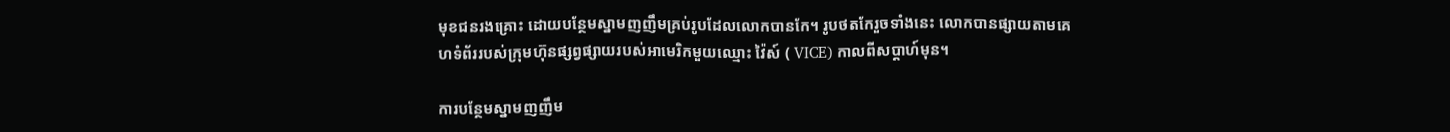មុខជនរងគ្រោះ ដោយបន្ថែមស្នាមញញឹមគ្រប់រូបដែលលោកបានកែ។ រូបថតកែរួចទាំងនេះ លោកបានផ្សាយតាមគេហទំព័ររបស់ក្រុមហ៊ុនផ្សព្វផ្សាយរបស់អាមេរិកមួយឈ្មោះ វ៉ៃស៍ ( VICE) កាលពីសប្តាហ៍មុន។

ការបន្ថែមស្នាមញញឹម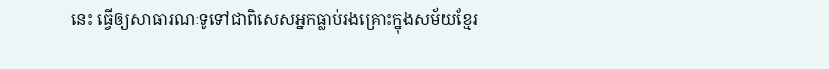នេះ ធ្វើឲ្យសាធារណៈទូទៅជាពិសេសអ្នកធ្លាប់រងគ្រោះក្នុងសម័យខ្មែរ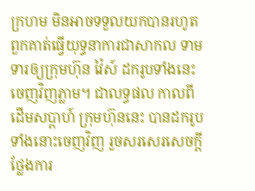ក្រហម មិនអាចទទួលយកបានរហូតពួកគាត់ធ្វើយុទ្ធនាការជាសាកល ទាមទារឲ្យក្រុមហ៊ុន វ៉ៃស៍ ដករូបទាំងនេះ ចេញវិញភ្លាម។ ជាលទ្ធផល កាលពីដើមសប្តាហ៍ ក្រុមហ៊ុននេះ បានដករូបទាំងនោះចេញវិញ រួចសរសេរសេចក្តីថ្លែងការ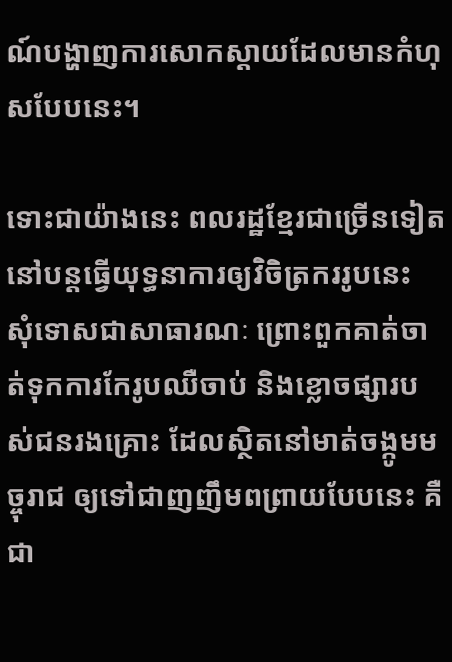ណ៍បង្ហាញការសោកស្ដាយដែលមានកំហុសបែបនេះ។

ទោះជាយ៉ាងនេះ ពលរដ្ឋខ្មែរជាច្រើនទៀត នៅបន្តធ្វើយុទ្ធនាការឲ្យវិចិត្រកររូបនេះ សុំទោសជាសាធារណៈ ព្រោះពួកគាត់ចាត់ទុកការកែរូបឈឺចាប់ និងខ្លោចផ្សារបស់ជនរងគ្រោះ ដែលស្ថិតនៅមាត់ចង្កូមមច្ចុរាជ ឲ្យទៅជាញញឹមពព្រាយបែបនេះ គឺជា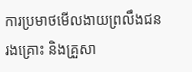ការប្រមាថមើលងាយព្រលឹងជនរងគ្រោះ និងគ្រួសា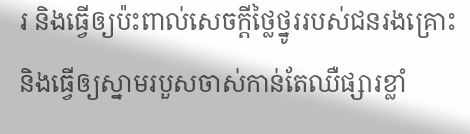រ និងធ្វើឲ្យប៉ះពាល់សេចក្តីថ្លៃថ្នូររបស់ជនរងគ្រោះ និងធ្វើឲ្យស្នាមរបួសចាស់កាន់តែឈឺផ្សារខ្លាំ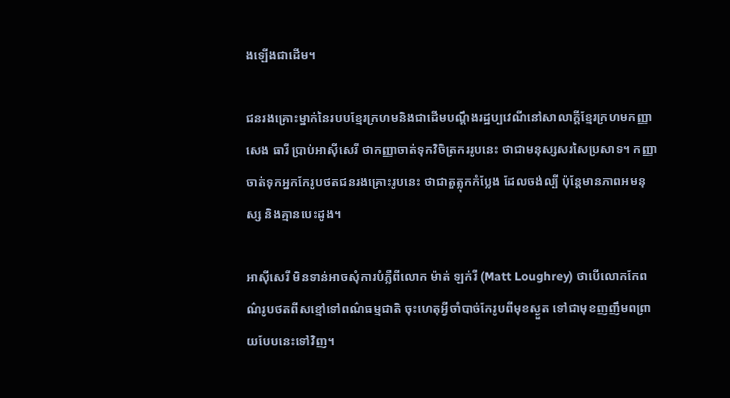ងឡើងជាដើម។

ជនរងគ្រោះម្នាក់នៃរបបខ្មែរក្រហមនិងជាដើមបណ្តឹងរដ្ឋប្បវេណីនៅសាលាក្តីខ្មែរក្រហមកញ្ញា សេង ធារី ប្រាប់អាស៊ីសេរី ថាកញ្ញាចាត់ទុកវិចិត្រកររូបនេះ ថាជាមនុស្សសរសៃប្រសាទ។ កញ្ញាចាត់ទុកអ្នកកែរូបថតជនរងគ្រោះរូបនេះ ថាជាតួត្លុកកំប្លែង ដែលចង់ល្បី ប៉ុន្តែមានភាពអមនុស្ស និងគ្មានបេះដូង។

អាស៊ីសេរី មិនទាន់អាចសុំការបំភ្លឺពីលោក ម៉ាត់ ឡក់រី (Matt Loughrey) ថាបើលោកកែពណ៌រូបថតពីសខ្មៅទៅពណ៌ធម្មជាតិ ចុះហេតុអ្វីចាំបាច់កែរូបពីមុខស្ងួត ទៅជាមុខញញឹមពព្រាយបែបនេះទៅវិញ។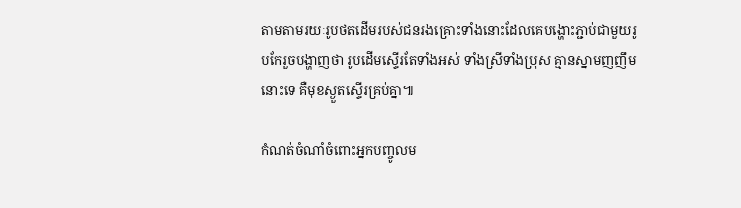តាមតាមរយៈរូបថតដើមរបស់ជនរងគ្រោះទាំងនោះដែលគេបង្ហោះភ្ជាប់ជាមួយរូបកែរួចបង្ហាញថា រូបដើមស្ទើរតែទាំងអស់ ទាំងស្រីទាំងប្រុស គ្មានស្នាមញញឹមនោះទេ គឺមុខស្ងួតស្ទើរគ្រប់គ្នា៕

កំណត់ចំណាំចំពោះអ្នកបញ្ចូលម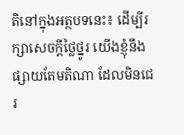តិនៅក្នុងអត្ថបទនេះ៖ ដើម្បីរក្សាសេចក្ដីថ្លៃថ្នូរ យើងខ្ញុំនឹងផ្សាយតែមតិណា ដែលមិនជេរ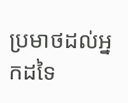ប្រមាថដល់អ្នកដទៃ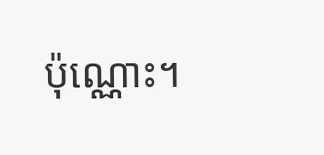ប៉ុណ្ណោះ។